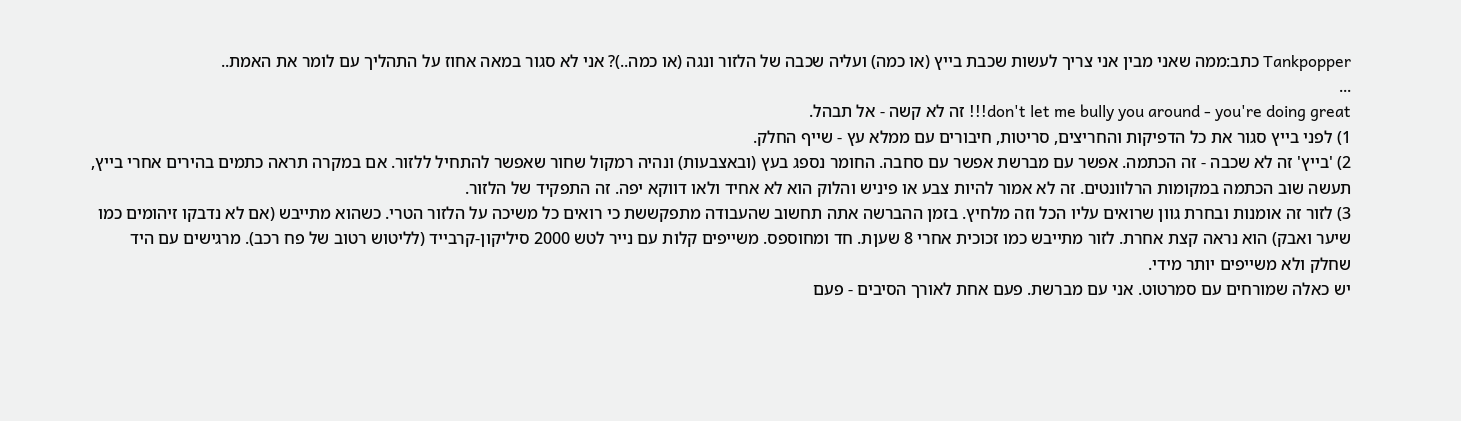Tankpopper כתב:ממה שאני מבין אני צריך לעשות שכבת בייץ (או כמה) ועליה שכבה של הלזור ונגה (או כמה..)? אני לא סגור במאה אחוז על התהליך עם לומר את האמת..
...
don't let me bully you around - you're doing great!!! זה לא קשה - אל תבהל.
1) לפני בייץ סגור את כל הדפיקות והחריצים, סריטות, חיבורים עם ממלא עץ - שייף החלק.
2) 'בייץ' זה לא שכבה - זה הכתמה. אפשר עם מברשת אפשר עם סחבה. החומר נספג בעץ (ובאצבעות) ונהיה רמקול שחור שאפשר להתחיל ללזור. אם במקרה תראה כתמים בהירים אחרי בייץ, תעשה שוב הכתמה במקומות הרלוונטים. זה לא אמור להיות צבע או פיניש והלוק הוא לא אחיד ולאו דווקא יפה. זה התפקיד של הלזור.
3) לזור זה אומנות ובחרת גוון שרואים עליו הכל וזה מלחיץ. בזמן ההברשה אתה תחשוב שהעבודה מתפקששת כי רואים כל משיכה על הלזור הטרי. כשהוא מתייבש (אם לא נדבקו זיהומים כמו שיער ואבק) הוא נראה קצת אחרת. לזור מתייבש כמו זכוכית אחרי 8 שעןת. חד ומחוספס. משייפים קלות עם נייר לטש 2000 סיליקון-קרבייד (לליטוש רטוב של פח רכב). מרגישים עם היד שחלק ולא משייפים יותר מידי.
יש כאלה שמורחים עם סמרטוט. אני עם מברשת. פעם אחת לאורך הסיבים - פעם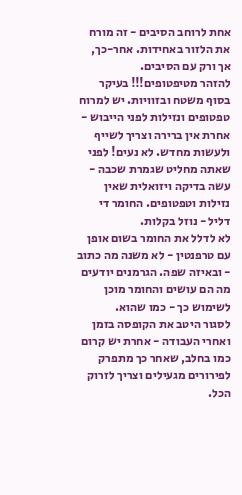אחת לרוחב הסיבים - זה מורח את הלזור באחידות. אחר-כך, אך ורק עם הסיבים.
להזהר מטיפטופים!!! בעיקר בסוף משטח ובזוויות. יש למרוח טפטופים ונזילות לפני הייבוש - אחרת אין ברירה וצריך לשייף ולעשות מחדש. לא נעים! לפני שאתה מחליט שגמרת שכבה - עשה בדיקה ויזואלית שאין נזילות וטפטופים. החומר די דליל - נוזל בקלות.
לא לדלל את החומר בשום אופן עם טרפנטין - לא משנה מה כתוב - ובאיזה שפה. הגרמנים יודעים מה הם עושים והחומר מוכן לשימוש כך - כמו שהוא.
לסגור היטב את הקופסה בזמן ואחרי העבודה - אחרת יש קרום כמו בחלב, שאחר כך מתפרק לפירורים מגעילים וצריך לזרוק הכל.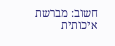חשוב: מברשת איכותית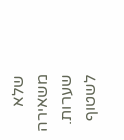שלא משאירה שערות. לשטוף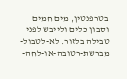בטרפנטין, מים חמים וסבון כלים ולייבש לפני טבילה בלזור. לא-לטבול-מברשת-רטובה-או-לחה-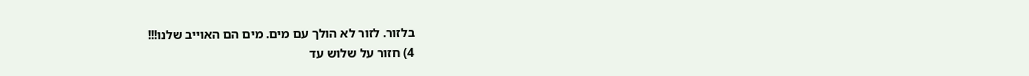בלזור. לזור לא הולך עם מים. מים הם האוייב שלנו!!!
4) חזור על שלוש עד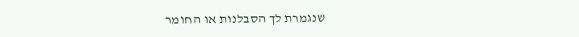שנגמרת לך הסבלנות או החומר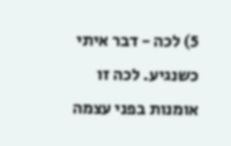5) לכה - דבר איתי כשנגיע. לכה זו אומנות בפני עצמה